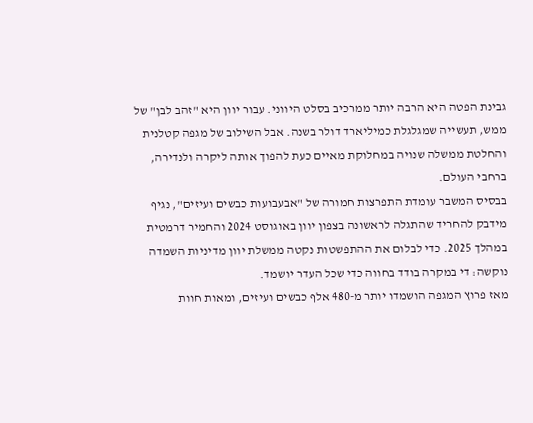גבינת הפטה היא הרבה יותר ממרכיב בסלט היווני. עבור יוון היא "זהב לבן" של ממש, תעשייה שמגלגלת כמיליארד דולר בשנה. אבל השילוב של מגפה קטלנית והחלטת ממשלה שנויה במחלוקת מאיים כעת להפוך אותה ליקרה ולנדירה, ברחבי העולם.
בבסיס המשבר עומדת התפרצות חמורה של "אבעבועות כבשים ועיזים", נגיף מידבק להחריד שהתגלה לראשונה בצפון יוון באוגוסט 2024 והחמיר דרמטית במהלך 2025. כדי לבלום את ההתפשטות נקטה ממשלת יוון מדיניות השמדה נוקשה: די במקרה בודד בחווה כדי שכל העדר יושמד.
מאז פרוץ המגפה הושמדו יותר מ-480 אלף כבשים ועיזים, ומאות חוות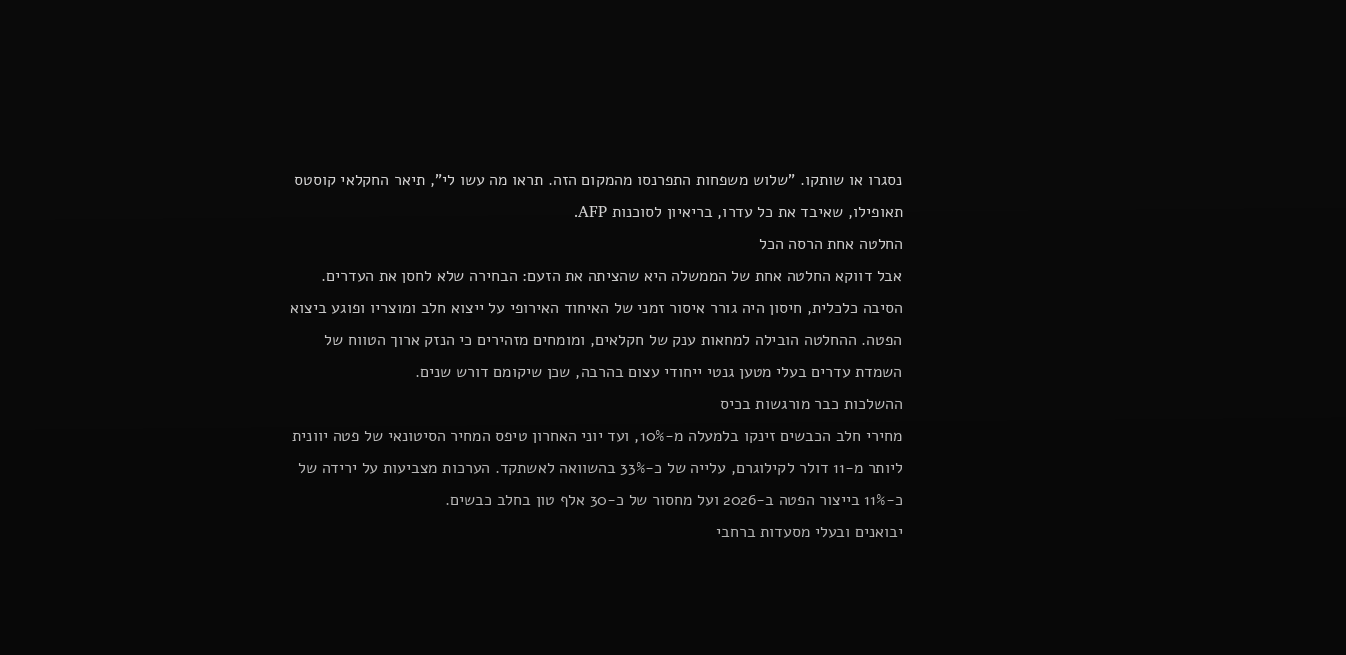נסגרו או שותקו. "שלוש משפחות התפרנסו מהמקום הזה. תראו מה עשו לי", תיאר החקלאי קוסטס תאופילו, שאיבד את כל עדרו, בריאיון לסוכנות AFP.
החלטה אחת הרסה הכל
אבל דווקא החלטה אחת של הממשלה היא שהציתה את הזעם: הבחירה שלא לחסן את העדרים. הסיבה כלכלית, חיסון היה גורר איסור זמני של האיחוד האירופי על ייצוא חלב ומוצריו ופוגע ביצוא הפטה. ההחלטה הובילה למחאות ענק של חקלאים, ומומחים מזהירים כי הנזק ארוך הטווח של השמדת עדרים בעלי מטען גנטי ייחודי עצום בהרבה, שכן שיקומם דורש שנים.
ההשלכות כבר מורגשות בכיס
מחירי חלב הכבשים זינקו בלמעלה מ-10%, ועד יוני האחרון טיפס המחיר הסיטונאי של פטה יוונית ליותר מ-11 דולר לקילוגרם, עלייה של כ-33% בהשוואה לאשתקד. הערכות מצביעות על ירידה של כ-11% בייצור הפטה ב-2026 ועל מחסור של כ-30 אלף טון בחלב כבשים.
יבואנים ובעלי מסעדות ברחבי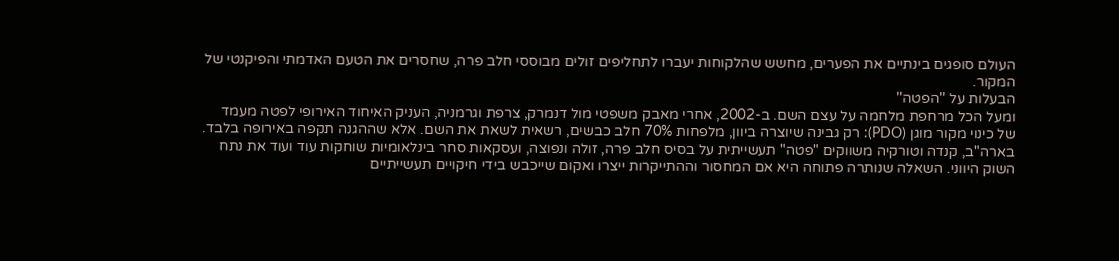העולם סופגים בינתיים את הפערים, מחשש שהלקוחות יעברו לתחליפים זולים מבוססי חלב פרה, שחסרים את הטעם האדמתי והפיקנטי של המקור.
הבעלות על ''הפטה''
ומעל הכל מרחפת מלחמה על עצם השם. ב-2002, אחרי מאבק משפטי מול דנמרק, צרפת וגרמניה, העניק האיחוד האירופי לפטה מעמד של כינוי מקור מוגן (PDO): רק גבינה שיוצרה ביוון, מלפחות 70% חלב כבשים, רשאית לשאת את השם. אלא שההגנה תקפה באירופה בלבד.
בארה"ב, קנדה וטורקיה משווקים "פטה" תעשייתית על בסיס חלב פרה, זולה ונפוצה, ועסקאות סחר בינלאומיות שוחקות עוד ועוד את נתח השוק היווני. השאלה שנותרה פתוחה היא אם המחסור וההתייקרות ייצרו ואקום שייכבש בידי חיקויים תעשייתיים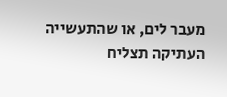מעבר לים, או שהתעשייה העתיקה תצליח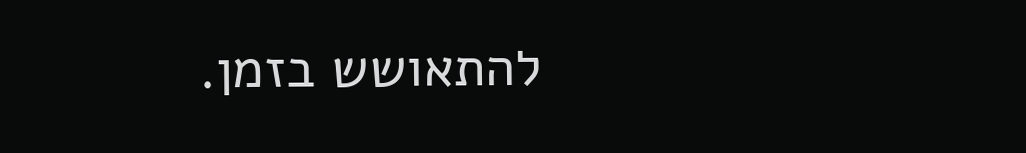להתאושש בזמן.